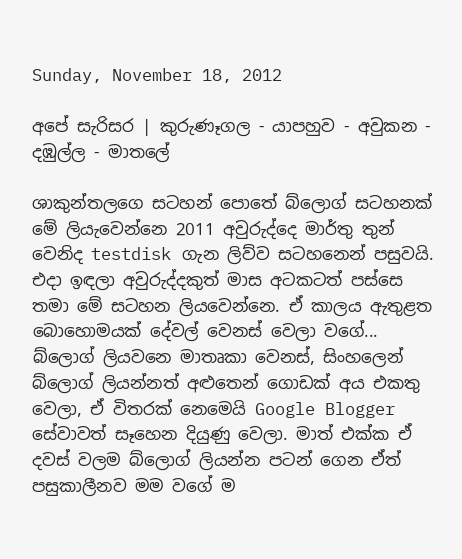Sunday, November 18, 2012

අපේ සැරිසර | කුරුණෑගල - යාපහුව - අවුකන - දඹුල්ල - මාතලේ

ශාකුන්තලගෙ සටහන් පොතේ බ්ලොග් සටහනක් මේ ලියැවෙන්නෙ 2011 අවුරුද්දෙ මාර්තු තුන් වෙනිද testdisk ගැන ලිව්ව සටහනෙන් පසුවයි. එදා ඉඳලා අවුරුද්දකුත් මාස අටකටත් පස්සෙ තමා මේ සටහන ලියවෙන්නෙ. ඒ කාලය ඇතුළත බොහොමයක් දේවල් වෙනස් වෙලා වගේ... බ්ලොග් ලියවනෙ මාතෘකා වෙනස්, සිංහලෙන් බ්ලොග් ලියන්නත් අළුතෙන් ගොඩක් අය එකතු වෙලා, ඒ විතරක් නෙමෙයි Google Blogger සේවාවත් සෑහෙන දියුණු වෙලා. මාත් එක්ක ඒ දවස් වලම බ්ලොග් ලියන්න පටන් ගෙන ඒත් පසුකාලීනව මම වගේ ම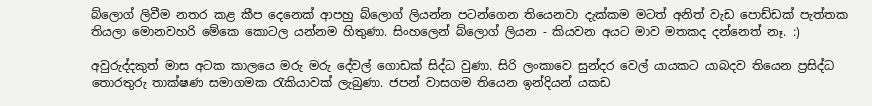බ්ලොග් ලිවීම නතර කළ කීප දෙනෙක් ආපහු බ්ලොග් ලියන්න පටන්ගෙන තියෙනවා දැක්කම මටත් අනිත් වැඩ පොඩ්ඩක් පැත්තක තියලා මොනවහරි මේකෙ කොටල යන්නම හිතුණා. සිංහලෙන් බ්ලොග් ලියන - කියවන අයට මාව මතකද දන්නෙත් නෑ. :)

අවුරුද්දකුත් මාස අටක කාලයෙ මරු මරු දේවල් ගොඩක් සිද්ධ වුණා. සිරි ලංකාවෙ සුන්දර වෙල් යායකට යාබදව තියෙන ප්‍රසිද්ධ තොරතුරු තාක්ෂණ සමාගමක රැකියාවක් ලැබුණා. ජපන් වාසගම තියෙන ඉන්දියන් යකඩ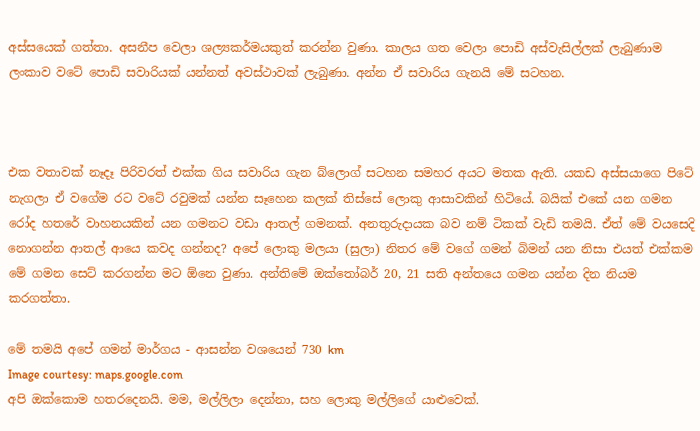අස්සයෙක් ගත්තා. අසනීප වෙලා ශල්‍යකර්මයකුත් කරන්න වුණා. කාලය ගත වෙලා පොඩි අස්වැසිල්ලක් ලැබුණාම ලංකාව වටේ පොඩි සවාරියක් යන්නත් අවස්ථාවක් ලැබුණා. අන්න ඒ සවාරිය ගැනයි මේ සටහන.



එක වතාවක් නෑදෑ පිරිවරත් එක්ක ගිය සවාරිය ගැන බ්ලොග් සටහන සමහර අයට මතක ඇති. යකඩ අස්සයාගෙ පිටේ නැගලා ඒ වගේම රට වටේ රවුමක් යන්න සෑහෙන කලක් තිස්සේ ලොකු ආසාවකින් හිටියේ. බයික් එකේ යන ගමන රෝද හතරේ වාහනයකින් යන ගමනට වඩා ආතල් ගමනක්. අනතුරුදායක බව නම් ටිකක් වැඩි තමයි. ඒත් මේ වයසෙදි නොගන්න ආතල් ආයෙ කවද ගන්නද? අපේ ලොකු මලයා (සුලා) නිතර මේ වගේ ගමන් බිමන් යන නිසා එයත් එක්කම මේ ගමන සෙට් කරගන්න මට ඕනෙ වුණා. අන්තිමේ ඔක්තෝබර් 20, 21 සති අන්තයෙ ගමන යන්න දින නියම කරගත්තා.

මේ තමයි අපේ ගමන් මාර්ගය - ආසන්න වශයෙන් 730 km
Image courtesy: maps.google.com
අපි ඔක්කොම හතරදෙනයි. මම, මල්ලිලා දෙන්නා, සහ ලොකු මල්ලිගේ යාළුවෙක්.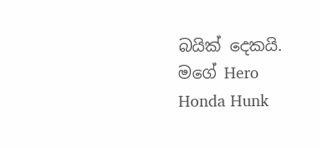බයික් දෙකයි. මගේ Hero Honda Hunk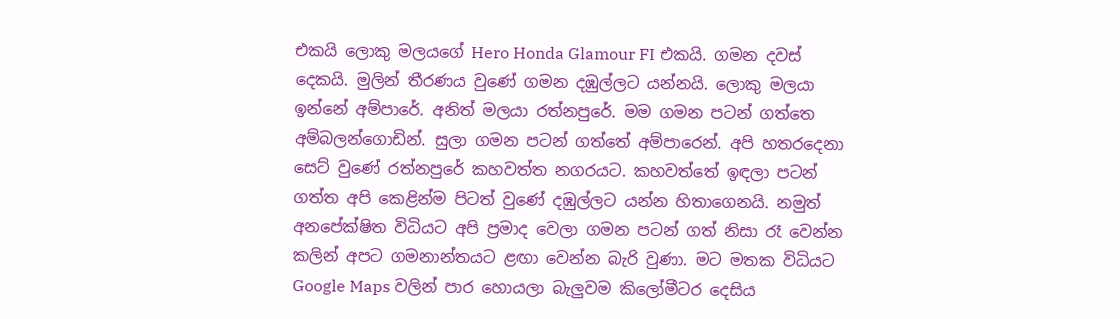එකයි ලොකු මලයගේ Hero Honda Glamour FI එකයි. ගමන දවස් දෙකයි. මුලින් තීරණය වුණේ ගමන දඹුල්ලට යන්නයි. ලොකු මලයා ඉන්නේ අම්පාරේ. අනිත් මලයා රත්නපුරේ. මම ගමන පටන් ගත්තෙ අම්බලන්ගොඩින්. සුලා ගමන පටන් ගත්තේ අම්පාරෙන්. අපි හතරදෙනා සෙට් වුණේ රත්නපුරේ කහවත්ත නගරයට. කහවත්තේ ඉඳලා පටන් ගත්ත අපි කෙළින්ම පිටත් වුණේ දඹුල්ලට යන්න හිතාගෙනයි. නමුත් අනපේක්ෂිත විධියට අපි ප්‍රමාද වෙලා ගමන පටන් ගත් නිසා රෑ වෙන්න කලින් අපට ගමනාන්තයට ළඟා වෙන්න බැරි වුණා. මට මතක විධියට Google Maps වලින් පාර හොයලා බැලුවම කිලෝමීටර දෙසිය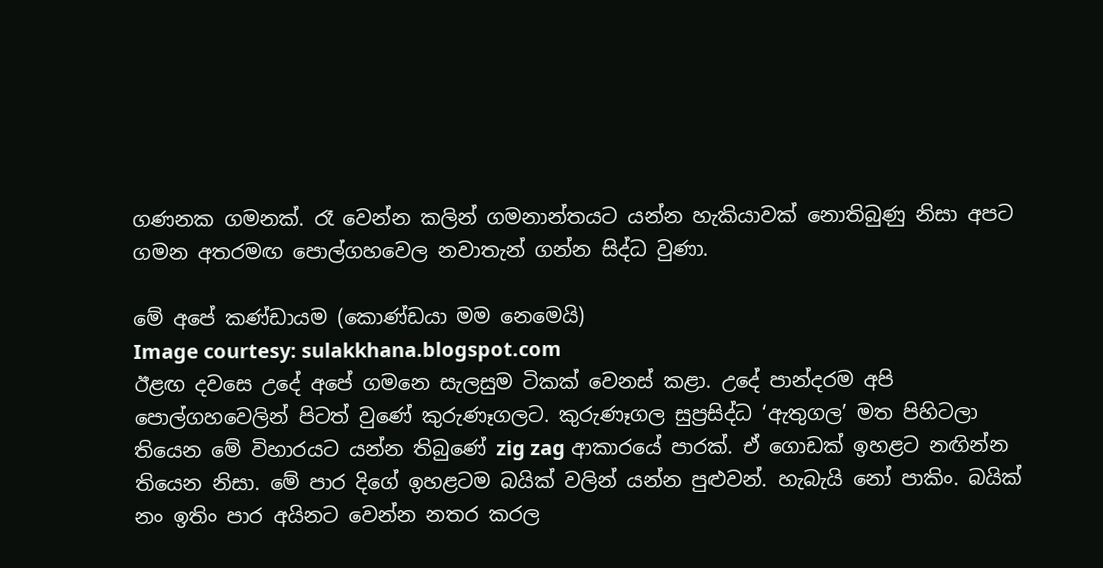ගණනක ගමනක්. රෑ වෙන්න කලින් ගමනාන්තයට යන්න හැකියාවක් නොතිබුණු නිසා අපට ගමන අතරමඟ පොල්ගහවෙල නවාතැන් ගන්න සිද්ධ වුණා.

මේ අපේ කණ්ඩායම (කොණ්ඩයා මම නෙමෙයි)
Image courtesy: sulakkhana.blogspot.com
ඊළඟ දවසෙ උදේ අපේ ගමනෙ සැලසුම ටිකක් වෙනස් කළා. උදේ පාන්දරම අපි පොල්ගහවෙලින් පිටත් වුණේ කුරුණෑගලට. කුරුණෑගල සුප්‍රසිද්ධ ‘ඇතුගල’ මත පිහිටලා තියෙන මේ විහාරයට යන්න තිබුණේ zig zag ආකාරයේ පාරක්. ඒ ගොඩක් ඉහළට නඟින්න තියෙන නිසා. මේ පාර දිගේ ඉහළටම බයික් වලින් යන්න පුළුවන්. හැබැයි නෝ පාකිං. බයික් නං ඉතිං පාර අයිනට වෙන්න නතර කරල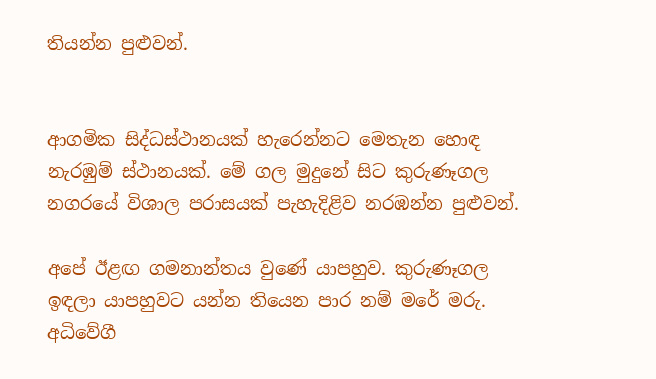තියන්න පුළුවන්.


ආගමික සිද්ධස්ථානයක් හැරෙන්නට මෙතැන හොඳ නැරඹුම් ස්ථානයක්. මේ ගල මුදුනේ සිට කුරුණෑගල නගරයේ විශාල පරාසයක් පැහැදිළිව නරඹන්න පුළුවන්.

අපේ ඊළඟ ගමනාන්තය වුණේ යාපහුව. කුරුණෑගල ඉඳලා යාපහුවට යන්න තියෙන පාර නම් මරේ මරු. අධිවේගී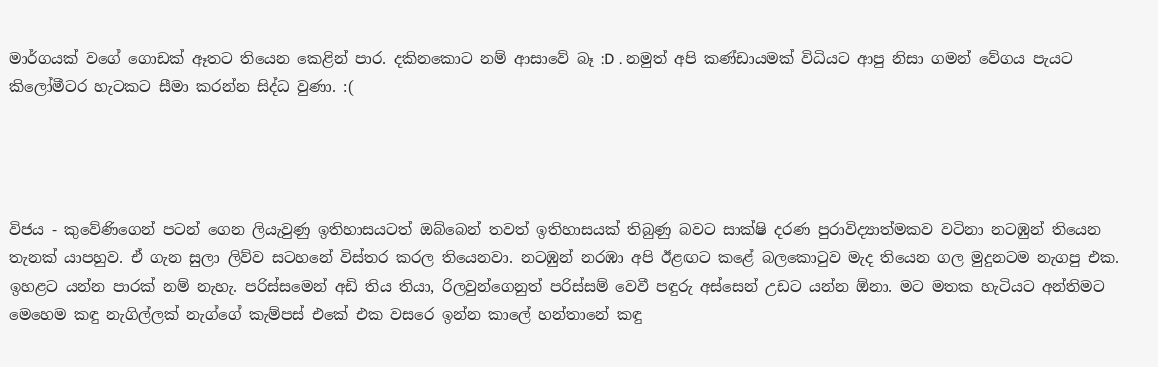මාර්ගයක් වගේ ගොඩක් ඈතට තියෙන කෙළින් පාර. දකිනකොට නම් ආසාවේ බෑ :D . නමුත් අපි කණ්ඩායමක් විධියට ආපු නිසා ගමන් වේගය පැයට කිලෝමීටර හැටකට සීමා කරන්න සිද්ධ වුණා. :(




විජය - කුවේණිගෙන් පටන් ගෙන ලියැවුණු ඉතිහාසයටත් ඔබ්බෙන් තවත් ඉතිහාසයක් තිබුණු බවට සාක්ෂි දරණ පුරාවිද්‍යාත්මකව වටිනා නටඹුන් තියෙන තැනක් යාපහුව. ඒ ගැන සුලා ලිව්ව සටහනේ විස්තර කරල තියෙනවා. නටඹුන් නරඹා අපි ඊළඟට කළේ බලකොටුව මැද තියෙන ගල මුදුනටම නැගපු එක. ඉහළට යන්න පාරක් නම් නැහැ. පරිස්සමෙන් අඩි තිය තියා, රිලවුන්ගෙනුත් පරිස්සම් වෙවී පඳුරු අස්සෙන් උඩට යන්න ඕනා. මට මතක හැටියට අන්තිමට මෙහෙම කඳු නැගිල්ලක් නැග්ගේ කැම්පස් එකේ එක වසරෙ ඉන්න කාලේ හන්තානේ කඳු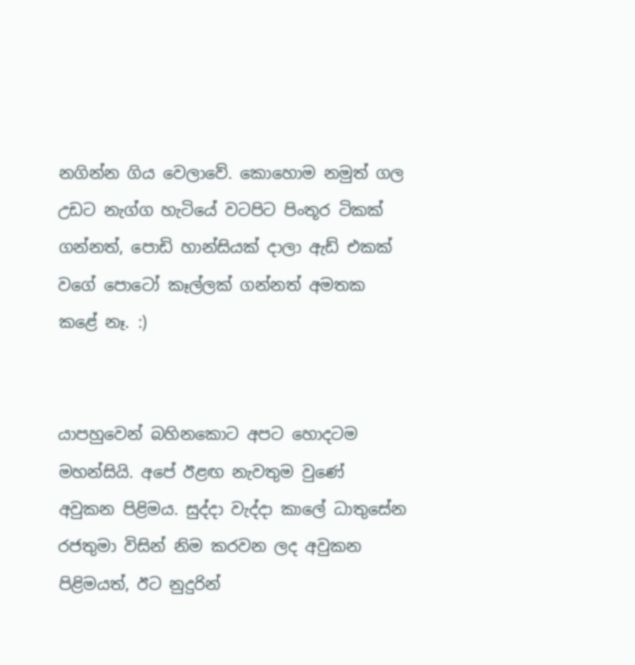නගින්න ගිය වෙලාවේ. කොහොම නමුත් ගල උඩට නැග්ග හැටියේ වටපිට පිංතූර ටිකක් ගන්නත්, පොඩි හාන්සියක් දාලා ඇඩ් එකක් වගේ පොටෝ කෑල්ලක් ගන්නත් අමතක කළේ නෑ. :)


යාපහුවෙන් බහිනකොට අපට හොදටම මහන්සියි. අපේ ඊළඟ නැවතුම වුණේ අවුකන පිළිමය. සුද්දා වැද්දා කාලේ ධාතුසේන රජතුමා විසින් නිම කරවන ලද අවුකන පිළිමයත්, ඊට නුදුරින්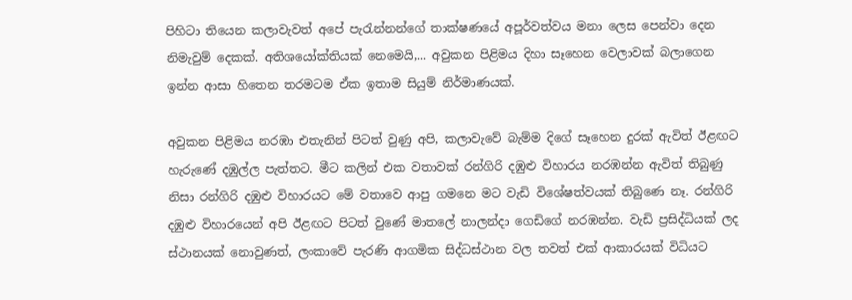පිහිටා තියෙන කලාවැවත් අපේ පැරැන්නන්ගේ තාක්ෂණයේ අපූර්වත්වය මනා ලෙස පෙන්වා දෙන නිමැවුම් දෙකක්. අතිශයෝක්තියක් නෙමෙයි,... අවුකන පිළිමය දිහා සෑහෙන වෙලාවක් බලාගෙන ඉන්න ආසා හිතෙන තරමටම ඒක ඉතාම සියුම් නිර්මාණයක්.

අවුකන පිළිමය නරඹා එතැනින් පිටත් වුණු අපි, කලාවැවේ බැම්ම දිගේ සෑහෙන දුරක් ඇවිත් ඊළඟට හැරුණේ දඹුල්ල පැත්තට. මීට කලින් එක වතාවක් රන්ගිරි දඹුළු විහාරය නරඹන්න ඇවිත් තිබුණු නිසා රන්ගිරි දඹුළු විහාරයට මේ වතාවෙ ආපු ගමනෙ මට වැඩි විශේෂත්වයක් තිබුණෙ නෑ. රන්ගිරි දඹුළු විහාරයෙන් අපි ඊළඟට පිටත් වුණේ මාතලේ නාලන්දා ගෙඩිගේ නරඹන්න. වැඩි ප්‍රසිද්ධියක් ලද ස්ථානයක් නොවුණත්, ලංකාවේ පැරණි ආගමික සිද්ධස්ථාන වල තවත් එක් ආකාරයක් විධියට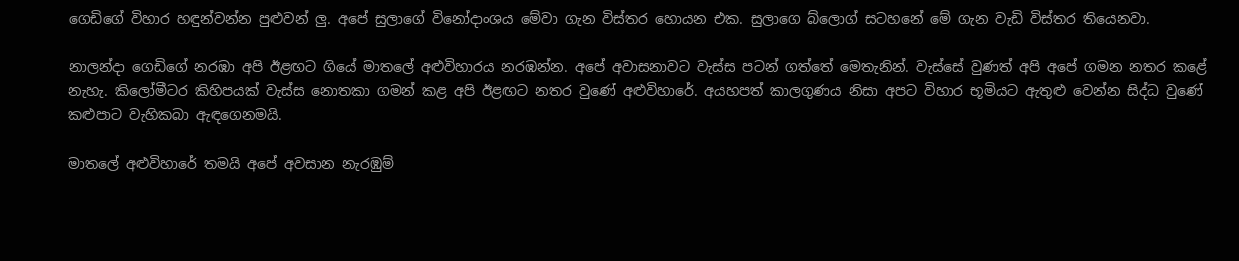ගෙඩිගේ විහාර හඳුන්වන්න පුළුවන් ලු. අපේ සුලාගේ විනෝදාංශය මේවා ගැන විස්තර හොයන එක. සුලාගෙ බ්ලොග් සටහනේ මේ ගැන වැඩි විස්තර තියෙනවා.

නාලන්දා ගෙඩිගේ නරඹා අපි ඊළඟට ගියේ මාතලේ අළුවිහාරය නරඹන්න. අපේ අවාසනාවට වැස්ස පටන් ගත්තේ මෙතැනින්. වැස්සේ වුණත් අපි අපේ ගමන නතර කළේ නැහැ. කිලෝමීටර කිහිපයක් වැස්ස නොතකා ගමන් කළ අපි ඊළඟට නතර වුණේ අළුවිහාරේ. අයහපත් කාලගුණය නිසා අපට විහාර භූමියට ඇතුළු වෙන්න සිද්ධ වුණේ කළුපාට වැහිකබා ඇඳගෙනමයි.

මාතලේ අළුවිහාරේ තමයි අපේ අවසාන නැරඹුම්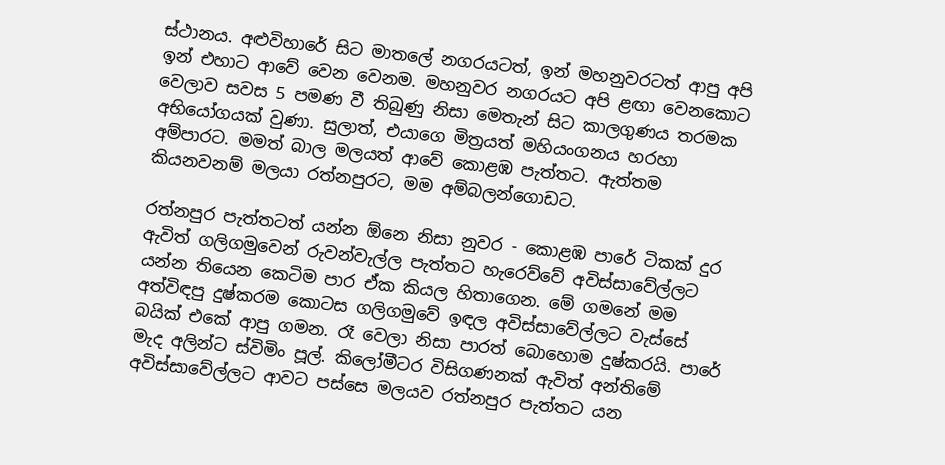ස්ථානය. අළුවිහාරේ සිට මාතලේ නගරයටත්, ඉන් මහනුවරටත් ආපු අපි ඉන් එහාට ආවේ වෙන වෙනම. මහනුවර නගරයට අපි ළඟා වෙනකොට වෙලාව සවස 5 පමණ වී තිබුණු නිසා මෙතැන් සිට කාලගුණය තරමක අභියෝගයක් වුණා. සුලාත්, එයාගෙ මිත්‍රයත් මහියංගනය හරහා අම්පාරට. මමත් බාල මලයත් ආවේ කොළඹ පැත්තට. ඇත්තම කියනවනම් මලයා රත්නපුරට, මම අම්බලන්ගොඩට.

රත්නපුර පැත්තටත් යන්න ඕනෙ නිසා නුවර - කොළඹ පාරේ ටිකක් දුර ඇවිත් ගලිගමුවෙන් රුවන්වැල්ල පැත්තට හැරෙව්වේ අවිස්සාවේල්ලට යන්න තියෙන කෙටිම පාර ඒක කියල හිතාගෙන. මේ ගමනේ මම අත්විඳපු දුෂ්කරම කොටස ගලිගමුවේ ඉඳල අවිස්සාවේල්ලට වැස්සේ බයික් එකේ ආපු ගමන. රෑ වෙලා නිසා පාරත් බොහොම දුෂ්කරයි. පාරේ මැද අලින්ට ස්විමිං පූල්. කිලෝමීටර විසිගණනක් ඇවිත් අන්තිමේ අවිස්සාවේල්ලට ආවට පස්සෙ මලයව රත්නපුර පැත්තට යන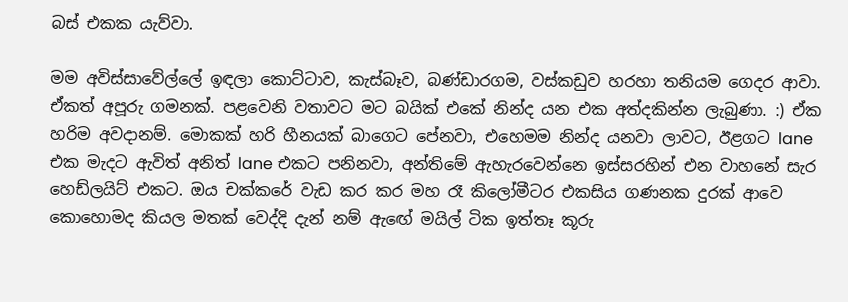බස් එකක යැව්වා.

මම අවිස්සාවේල්ලේ ඉඳලා කොට්ටාව, කැස්බෑව, බණ්ඩාරගම, වස්කඩුව හරහා තනියම ගෙදර ආවා. ඒකත් අපූරු ගමනක්. පළවෙනි වතාවට මට බයික් එකේ නින්ද යන එක අත්දකින්න ලැබුණා. :) ඒක හරිම අවදානම්. මොකක් හරි හීනයක් බාගෙට පේනවා, එහෙමම නින්ද යනවා ලාවට, ඊළගට lane එක මැදට ඇවිත් අනිත් lane එකට පනිනවා, අන්තිමේ ඇහැරවෙන්නෙ ඉස්සරහින් එන වාහනේ සැර හෙඩ්ලයිට් එකට. ඔය චක්කරේ වැඩ කර කර මහ රෑ කිලෝමීටර එකසිය ගණනක දුරක් ආවෙ කොහොමද කියල මතක් වෙද්දි දැන් නම් ඇඟේ මයිල් ටික ඉත්තෑ කූරු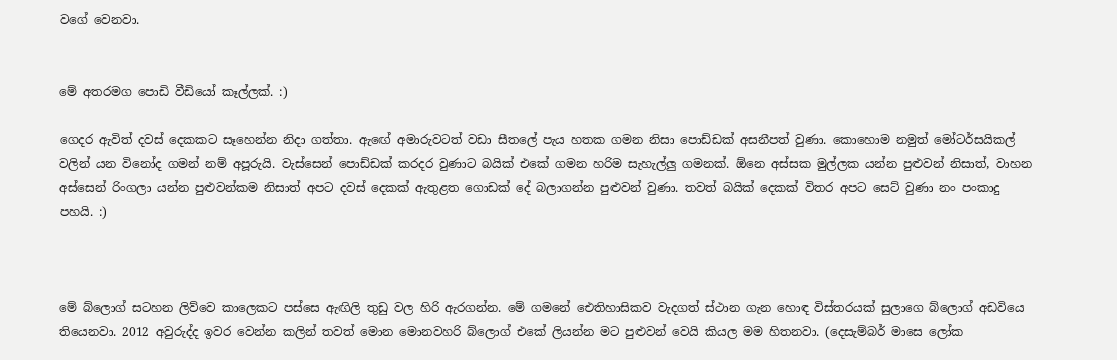වගේ වෙනවා.


මේ අතරමග පොඩි වීඩියෝ කෑල්ලක්. :)

ගෙදර ඇවිත් දවස් දෙකකට සෑහෙන්න නිදා ගත්තා. ඇඟේ අමාරුවටත් වඩා සීතලේ පැය හතක ගමන නිසා පොඩ්ඩක් අසනීපත් වුණා. කොහොම නමුත් මෝටර්සයිකල් වලින් යන විනෝද ගමන් නම් අපූරුයි. වැස්සෙන් පොඩ්ඩක් කරදර වුණාට බයික් එකේ ගමන හරිම සැහැල්ලු ගමනක්. ඕනෙ අස්සක මුල්ලක යන්න පුළුවන් නිසාත්, වාහන අස්සෙන් රිංගලා යන්න පුළුවන්කම නිසාත් අපට දවස් දෙකක් ඇතුළත ගොඩක් දේ බලාගන්න පුළුවන් වුණා. තවත් බයික් දෙකක් විතර අපට සෙට් වුණා නං පංකාදු පහයි. :)



මේ බ්ලොග් සටහන ලිව්වෙ කාලෙකට පස්සෙ ඇඟිලි තුඩු වල හිරි ඇරගන්න. මේ ගමනේ ඓතිහාසිකව වැදගත් ස්ථාන ගැන හොඳ විස්තරයක් සුලාගෙ බ්ලොග් අඩවියෙ තියෙනවා. 2012 අවුරුද්ද ඉවර වෙන්න කලින් තවත් මොන මොනවහරි බ්ලොග් එකේ ලියන්න මට පුළුවන් වෙයි කියල මම හිතනවා. (දෙසැම්බර් මාසෙ ලෝක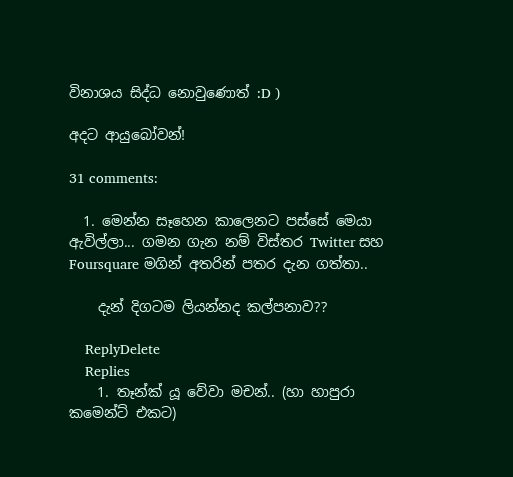විනාශය සිද්ධ නොවුණොත් :D )

අදට ආයුබෝවන්!

31 comments:

  1. මෙන්න සෑහෙන කාලෙනට පස්සේ මෙයා ඇවිල්ලා... ගමන ගැන නම් විස්තර Twitter සහ Foursquare මගින් අතරින් පතර දැන ගත්තා..

    දැන් දිගටම ලියන්නද කල්පනාව??

    ReplyDelete
    Replies
    1. තෑන්ක් යූ වේවා මචන්.. (හා හාපුරා කමෙන්ට් එකට)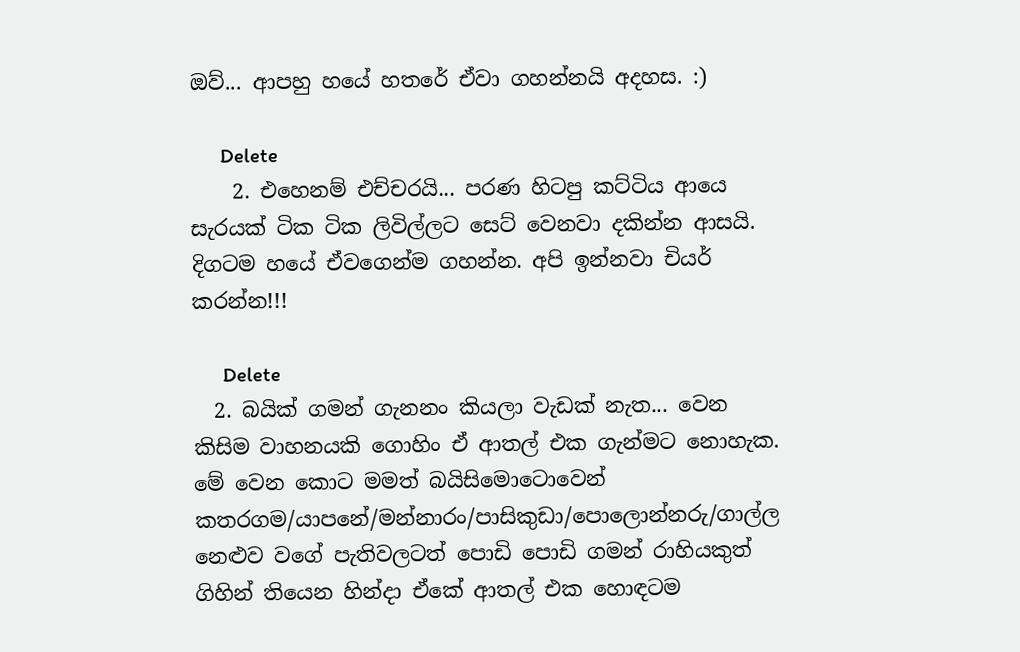ඔව්... ආපහු හයේ හතරේ ඒවා ගහන්නයි අදහස. :)

      Delete
    2. එහෙනම් එච්චරයි... පරණ හිටපු කට්ටිය ආයෙ සැරයක් ටික ටික ලිවිල්ලට සෙට් වෙනවා දකින්න ආසයි. දිගටම හයේ ඒවගෙන්ම ගහන්න. අපි ඉන්නවා චියර් කරන්න!!!

      Delete
  2. බයික් ගමන් ගැනනං කියලා වැඩක් නැත... වෙන කිසිම වාහනයකි ගොහිං ඒ ආතල් එක ගැන්මට නොහැක. මේ වෙන කොට මමත් බයිසිමොටොවෙන් කතරගම/යාපනේ/මන්නාරං/පාසිකුඩා/පොලොන්නරු/ගාල්ල නෙළුව වගේ පැතිවලටත් පොඩි පොඩි ගමන් රාහියකුත් ගිහින් තියෙන හින්දා ඒකේ ආතල් එක හොඳටම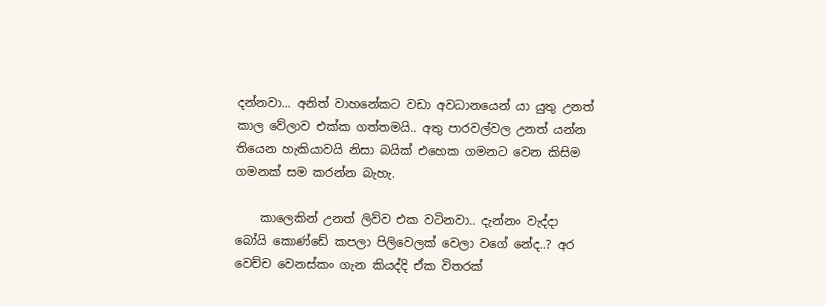දන්නවා... අනිත් වාහනේකට වඩා අවධානයෙන් යා යුතු උනත් කාල වේලාව එක්ක ගත්තමයි.. අතු පාරවල්වල උනත් යන්න තියෙන හැකියාවයි නිසා බයික් එහෙක ගමනට වෙන කිසිම ගමනක් සම කරන්න බැහැ.

    කාලෙකින් උනත් ලිව්ව එක වටිනවා.. දැන්නං වැද්දා බෝයි කොණ්ඩේ කපලා පිලිවෙලක් වෙලා වගේ නේද..? අර වෙච්ච වෙනස්කං ගැන කියද්දි ඒක විතරක්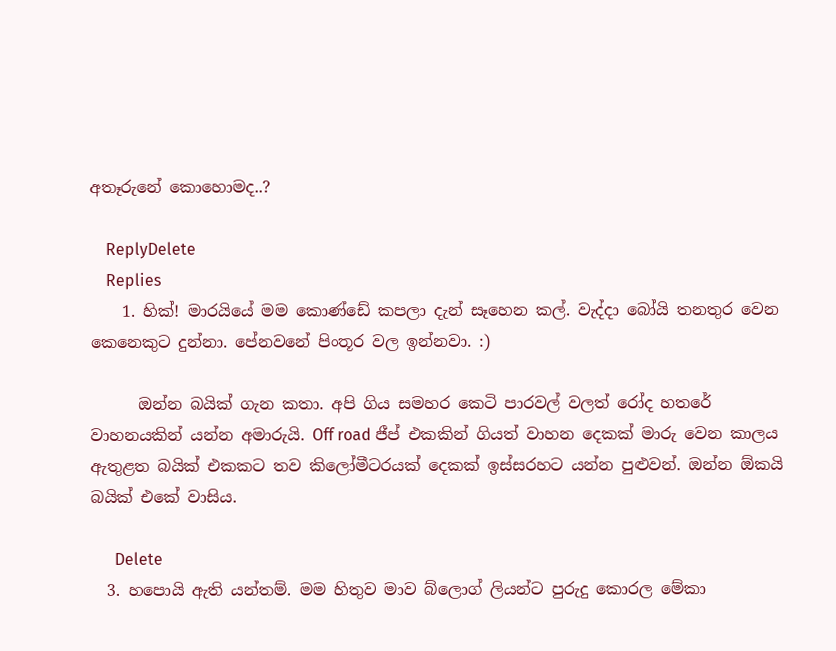අතෑරුනේ කොහොමද..?

    ReplyDelete
    Replies
    1. හික්! මාරයියේ මම කොණ්ඩේ කපලා දැන් සෑහෙන කල්. වැද්දා බෝයි තනතුර වෙන කෙනෙකුට දුන්නා. පේනවනේ පිංතූර වල ඉන්නවා. :)

      ඔන්න බයික් ගැන කතා. අපි ගිය සමහර කෙටි පාරවල් වලත් රෝද හතරේ වාහනයකින් යන්න අමාරුයි. Off road ජීප් එකකින් ගියත් වාහන දෙකක් මාරු වෙන කාලය ඇතුළත බයික් එකකට තව කිලෝමීටරයක් දෙකක් ඉස්සරහට යන්න පුළුවන්. ඔන්න ඕකයි බයික් එකේ වාසිය.

      Delete
  3. හපොයි ඇති යන්තම්. මම හිතුව මාව බ්ලොග් ලියන්ට පුරුදු කොරල මේකා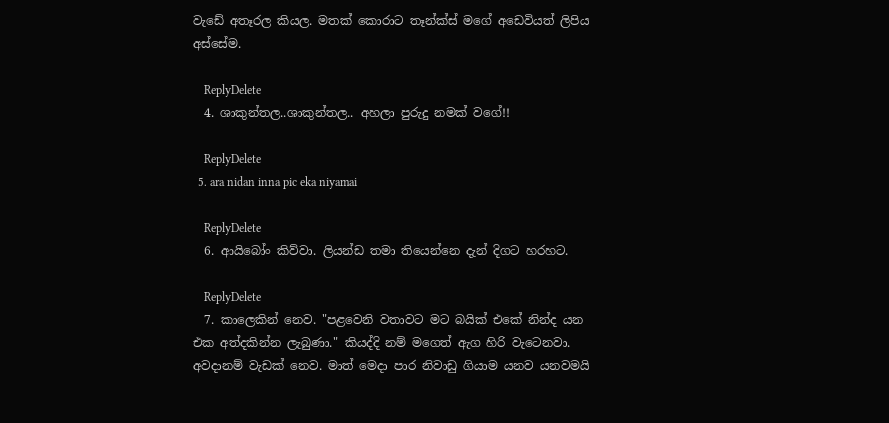වැඩේ අතෑරල කියල. මතක් කොරාට තෑන්ක්ස් මගේ අඩෙවියත් ලිපිය අස්සේම.

    ReplyDelete
  4. ශාකුන්තල..ශාකුන්තල.. අහලා පුරුදු නමක් වගේ!!

    ReplyDelete
  5. ara nidan inna pic eka niyamai

    ReplyDelete
  6. ආයිබෝං කිව්වා. ලියන්ඩ තමා තියෙන්නෙ දැන් දිගට හරහට.

    ReplyDelete
  7. කාලෙකින් නෙව. "පළවෙනි වතාවට මට බයික් එකේ නින්ද යන එක අත්දකින්න ලැබුණා." කියද්දි නම් මගෙත් ඇග හිරි වැටෙනවා. අවදානම් වැඩක් නෙව. මාත් මෙදා පාර නිවාඩු ගියාම යනව යනවමයි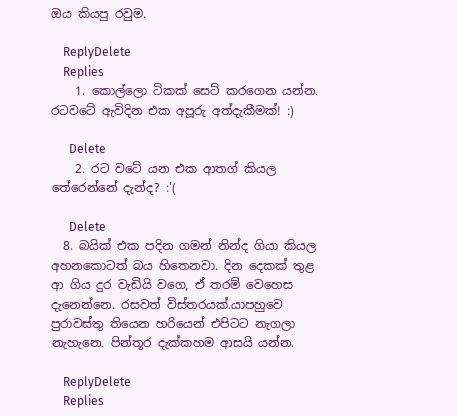ඔය කියපු රවුම.

    ReplyDelete
    Replies
    1. කොල්ලො ටිකක් සෙට් කරගෙන යන්න. රටවටේ ඇවිදින එක අපූරු අත්දැකීමක්! :)

      Delete
    2. රට වටේ යන එක ආතග් කියල තේරෙන්නේ දැන්ද? :'(

      Delete
  8. බයික් එක පදින ගමන් නින්ද ගියා කියල අහනකොටත් බය හිතෙනවා. දින දෙකක් තුළ ආ ගිය දුර වැඩියි වගෙ, ඒ තරම් වෙහෙස දැනෙන්නෙ. රසවත් විස්තරයක්.යාපහුවෙ පුරාවස්තු තියෙන හරියෙන් එපිටට නැගලා නැහැනෙ. පින්තූර දැක්කහම ආසයි යන්න.

    ReplyDelete
    Replies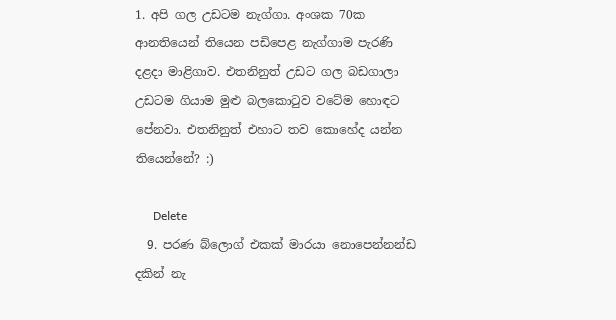1. අපි ගල උඩටම නැග්ගා. අංශක 70ක ආනතියෙන් තියෙන පඩිපෙළ නැග්ගාම පැරණි දළදා මාළිගාව. එතනිනුත් උඩට ගල බඩගාලා උඩටම ගියාම මුළු බලකොටුව වටේම හොඳට පේනවා. එතනිනුත් එහාට තව කොහේද යන්න තියෙන්නේ? :)

      Delete
  9. පරණ බ්ලොග් එකක් මාරයා නොපෙන්නන්ඩ දකින් නැ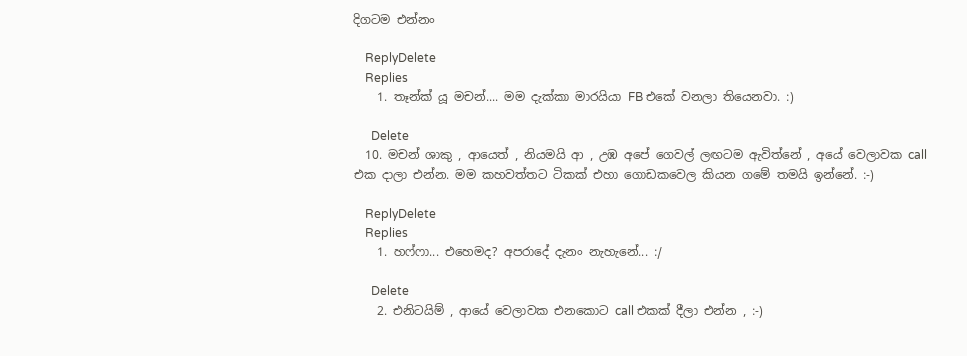දිගටම එන්නං

    ReplyDelete
    Replies
    1. තෑන්ක් යූ මචන්.... මම දැක්කා මාරයියා FB එකේ වනලා තියෙනවා. :)

      Delete
  10. මචන් ශාකු , ආයෙත් , නියමයි ආ , උඹ අපේ ගෙවල් ලඟටම ඇවිත්නේ , අයේ වෙලාවක call එක දාලා එන්න. මම කහවත්තට ටිකක් එහා ගොඩකවෙල කියන ගමේ තමයි ඉන්නේ. :-)

    ReplyDelete
    Replies
    1. හෆ්ෆා... එහෙමද? අපරාදේ දැනං නැහැනේ... :/

      Delete
    2. එනිටයිම් , ආයේ වෙලාවක එනකොට call එකක් දීලා එන්න , :-)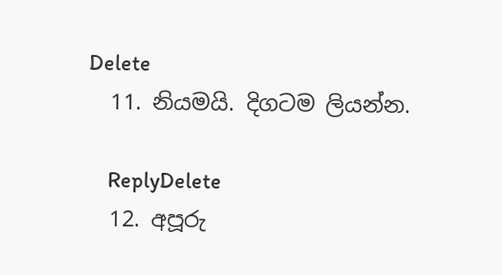Delete
  11. නියමයි. දිගටම ලියන්න.

    ReplyDelete
  12. අපූරු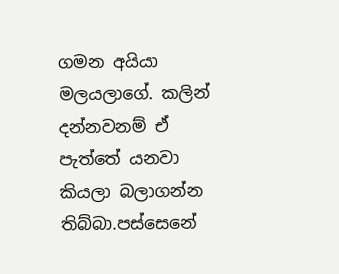ගමන අයියා මලයලාගේ. කලින් දන්නවනම් ඒ පැත්තේ යනවා කියලා බලාගන්න තිබ්බා.පස්සෙනේ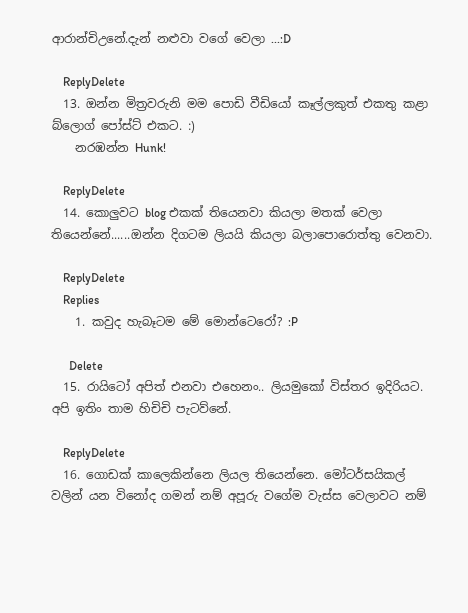ආරාන්චිඋනේ.දැන් නළුවා වගේ වෙලා ...:D

    ReplyDelete
  13. ඔන්න මිත්‍රවරුනි මම පොඩි වීඩියෝ කෑල්ලකුත් එකතු කළා බ්ලොග් පෝස්ට් එකට. :)
    නරඹන්න Hunk!

    ReplyDelete
  14. කොලුවට blog එකක් තියෙනවා කියලා මතක් වෙලා තියෙන්නේ......ඔන්න දිගටම ලියයි කියලා බලාපොරොත්තු වෙනවා.

    ReplyDelete
    Replies
    1. කවුද හැබෑටම මේ මොන්ටෙරෝ? :P

      Delete
  15. රායිටෝ අපිත් එනවා එහෙනං.. ලියමුකෝ විස්තර ඉදිරියට. අපි ඉතිං තාම හිචිචි පැටව්නේ.

    ReplyDelete
  16. ගොඩක් කාලෙකින්නෙ ලියල තියෙන්නෙ. මෝටර්සයිකල් වලින් යන විනෝද ගමන් නම් අපූරු වගේම වැස්ස වෙලාවට නම්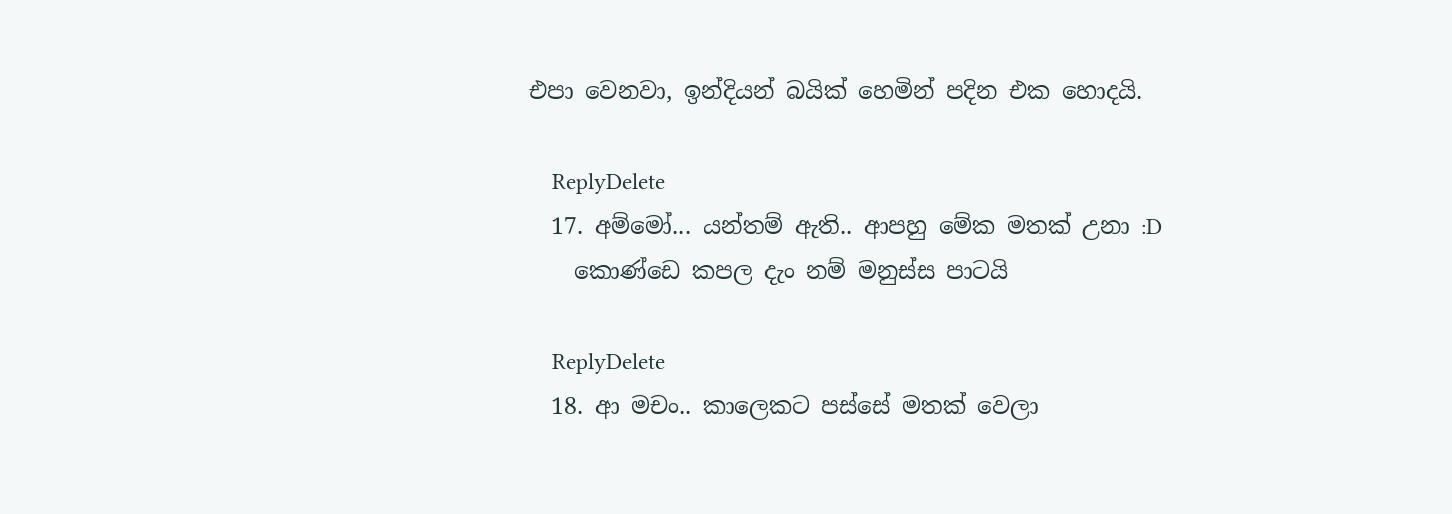එපා වෙනවා, ඉන්දියන් බයික් හෙමින් පදින එක හොදයි.

    ReplyDelete
  17. අම්මෝ... යන්තම් ඇති.. ආපහු මේක මතක් උනා :D
    කොණ්ඩෙ කපල දැං නම් මනුස්ස පාටයි

    ReplyDelete
  18. ආ මචං.. කාලෙකට පස්සේ මතක් වෙලා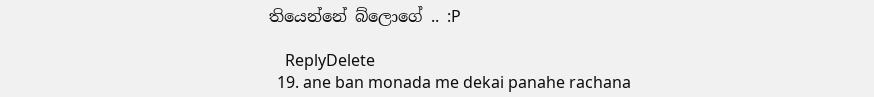තියෙන්නේ බ්ලොගේ .. :P

    ReplyDelete
  19. ane ban monada me dekai panahe rachana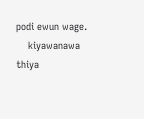podi ewun wage.
    kiyawanawa thiya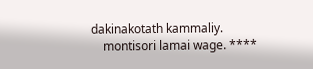dakinakotath kammaliy.
    montisori lamai wage. ****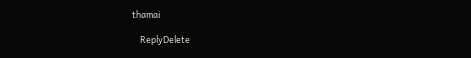thamai

    ReplyDelete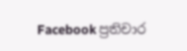Facebook ප්‍රතිචාර